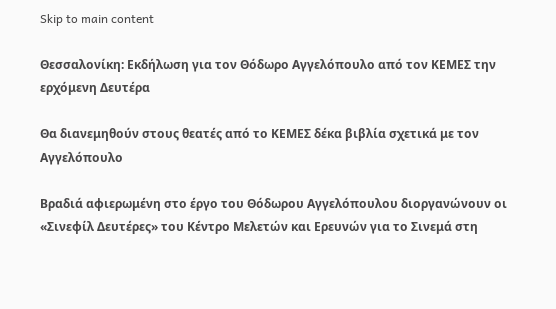Skip to main content

Θεσσαλονίκη: Εκδήλωση για τον Θόδωρο Αγγελόπουλο από τον ΚΕΜΕΣ την ερχόμενη Δευτέρα

Θα διανεμηθούν στους θεατές από το ΚΕΜΕΣ δέκα βιβλία σχετικά με τον Αγγελόπουλο

Βραδιά αφιερωμένη στο έργο του Θόδωρου Αγγελόπουλου διοργανώνουν οι «Σινεφίλ Δευτέρες» του Κέντρο Μελετών και Ερευνών για το Σινεμά στη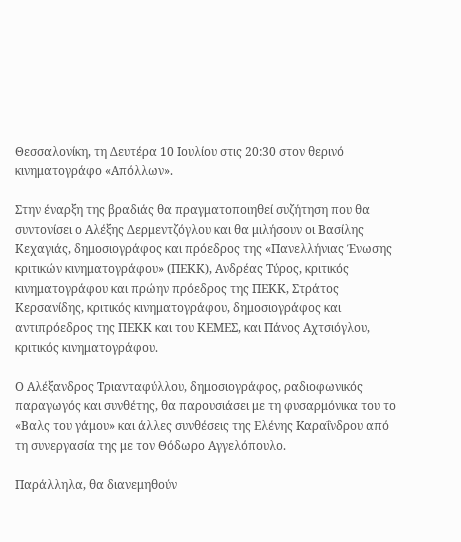Θεσσαλονίκη, τη Δευτέρα 10 Ιουλίου στις 20:30 στον θερινό κινηματογράφο «Απόλλων».

Στην έναρξη της βραδιάς θα πραγματοποιηθεί συζήτηση που θα συντονίσει ο Αλέξης Δερμεντζόγλου και θα μιλήσουν οι Βασίλης Κεχαγιάς, δημοσιογράφος και πρόεδρος της «Πανελλήνιας Ένωσης κριτικών κινηματογράφου» (ΠΕΚΚ), Ανδρέας Τύρος, κριτικός κινηματογράφου και πρώην πρόεδρος της ΠΕΚΚ, Στράτος Κερσανίδης, κριτικός κινηματογράφου, δημοσιογράφος και αντιπρόεδρος της ΠΕΚΚ και του ΚΕΜΕΣ, και Πάνος Αχτσιόγλου, κριτικός κινηματογράφου.

Ο Αλέξανδρος Τριανταφύλλου, δημοσιογράφος, ραδιοφωνικός παραγωγός και συνθέτης, θα παρουσιάσει με τη φυσαρμόνικα του το «Βαλς του γάμου» και άλλες συνθέσεις της Ελένης Kαραΐνδρου από τη συνεργασία της με τον Θόδωρο Αγγελόπουλο.

Παράλληλα, θα διανεμηθούν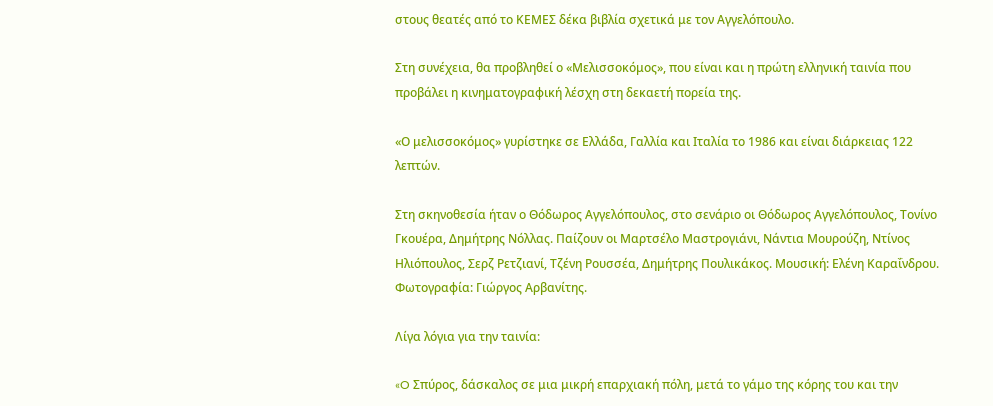στους θεατές από το ΚΕΜΕΣ δέκα βιβλία σχετικά με τον Αγγελόπουλο.

Στη συνέχεια, θα προβληθεί ο «Μελισσοκόμος», που είναι και η πρώτη ελληνική ταινία που προβάλει η κινηματογραφική λέσχη στη δεκαετή πορεία της.

«Ο μελισσοκόμος» γυρίστηκε σε Ελλάδα, Γαλλία και Ιταλία το 1986 και είναι διάρκειας 122 λεπτών.

Στη σκηνοθεσία ήταν ο Θόδωρος Αγγελόπουλος, στο σενάριο οι Θόδωρος Αγγελόπουλος, Τονίνο Γκουέρα, Δημήτρης Νόλλας. Παίζουν οι Μαρτσέλο Μαστρογιάνι, Νάντια Μουρούζη, Ντίνος Ηλιόπουλος, Σερζ Ρετζιανί, Τζένη Ρουσσέα, Δημήτρης Πουλικάκος. Μουσική: Ελένη Kαραΐνδρου. Φωτογραφία: Γιώργος Αρβανίτης.

Λίγα λόγια για την ταινία:

«O Σπύρος, δάσκαλος σε μια μικρή επαρχιακή πόλη, μετά το γάμο της κόρης του και την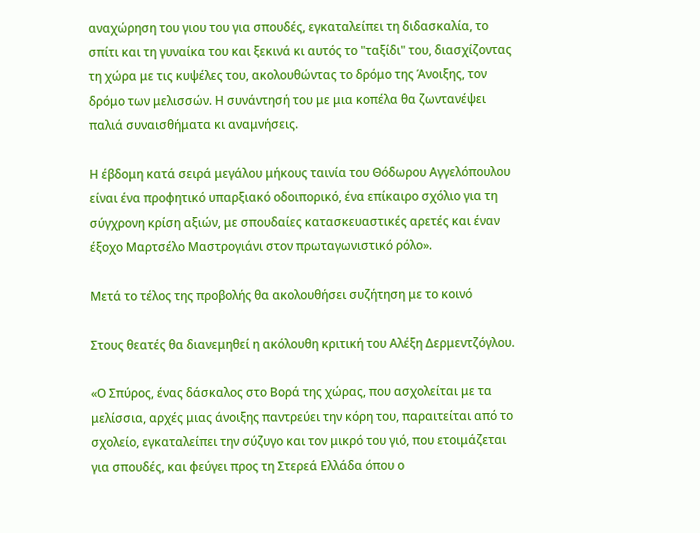αναχώρηση του γιου του για σπουδές, εγκαταλείπει τη διδασκαλία, το σπίτι και τη γυναίκα του και ξεκινά κι αυτός το "ταξίδι" του, διασχίζοντας τη χώρα με τις κυψέλες του, ακολουθώντας το δρόμο της Άνοιξης, τον δρόμο των μελισσών. Η συνάντησή του με μια κοπέλα θα ζωντανέψει παλιά συναισθήματα κι αναμνήσεις.

Η έβδομη κατά σειρά μεγάλου μήκους ταινία του Θόδωρου Αγγελόπουλου είναι ένα προφητικό υπαρξιακό οδοιπορικό, ένα επίκαιρο σχόλιο για τη σύγχρονη κρίση αξιών, με σπουδαίες κατασκευαστικές αρετές και έναν έξοχο Μαρτσέλο Μαστρογιάνι στον πρωταγωνιστικό ρόλο».

Μετά το τέλος της προβολής θα ακολουθήσει συζήτηση με το κοινό

Στους θεατές θα διανεμηθεί η ακόλουθη κριτική του Αλέξη Δερμεντζόγλου.

«Ο Σπύρος, ένας δάσκαλος στο Βορά της χώρας, που ασχολείται με τα μελίσσια, αρχές μιας άνοιξης παντρεύει την κόρη του, παραιτείται από το σχολείο, εγκαταλείπει την σύζυγο και τον μικρό του γιό, που ετοιμάζεται για σπουδές, και φεύγει προς τη Στερεά Ελλάδα όπου ο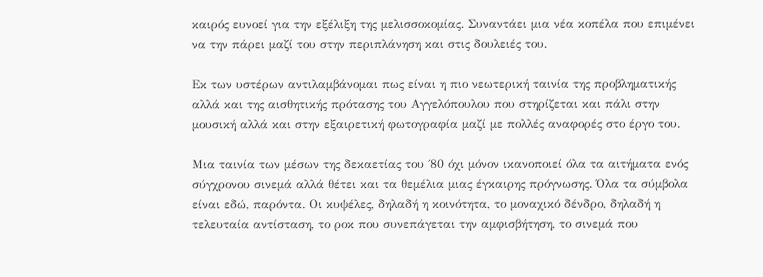καιρός ευνοεί για την εξέλιξη της μελισσοκομίας. Συναντάει μια νέα κοπέλα που επιμένει να την πάρει μαζί του στην περιπλάνηση και στις δουλειές του.

Εκ των υστέρων αντιλαμβάνομαι πως είναι η πιο νεωτερική ταινία της προβληματικής αλλά και της αισθητικής πρότασης του Αγγελόπουλου που στηρίζεται και πάλι στην μουσική αλλά και στην εξαιρετική φωτογραφία μαζί με πολλές αναφορές στο έργο του.

Μια ταινία των μέσων της δεκαετίας του ΄80 όχι μόνον ικανοποιεί όλα τα αιτήματα ενός σύγχρονου σινεμά αλλά θέτει και τα θεμέλια μιας έγκαιρης πρόγνωσης. Όλα τα σύμβολα είναι εδώ, παρόντα. Οι κυψέλες, δηλαδή η κοινότητα, το μοναχικό δένδρο, δηλαδή η τελευταία αντίσταση, το ροκ που συνεπάγεται την αμφισβήτηση, το σινεμά που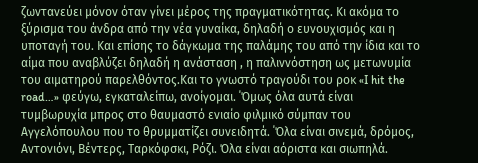ζωντανεύει μόνον όταν γίνει μέρος της πραγματικότητας. Κι ακόμα το ξύρισμα του άνδρα από την νέα γυναίκα, δηλαδή ο ευνουχισμός και η υποταγή του. Και επίσης το δάγκωμα της παλάμης του από την ίδια και το αίμα που αναβλύζει δηλαδή η ανάσταση , η παλιννόστηση ως μετωνυμία του αιματηρού παρελθόντος.Και το γνωστό τραγούδι του ροκ «I hit the road…» φεύγω, εγκαταλείπω, ανοίγομαι. ΄Όμως όλα αυτά είναι τυμβωρυχία μπρος στο θαυμαστό ενιαίο φιλμικό σύμπαν του Αγγελόπουλου που το θρυμματίζει συνειδητά. ΄Όλα είναι σινεμά, δρόμος, Αντονιόνι, Βέντερς, Ταρκόφσκι, Ρόζι. Όλα είναι αόριστα και σιωπηλά.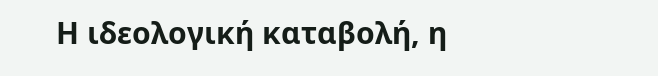Η ιδεολογική καταβολή, η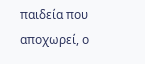παιδεία που αποχωρεί, ο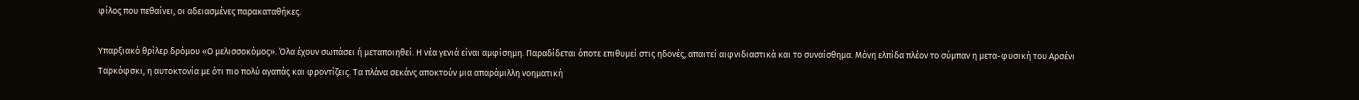φίλος που πεθαίνει, οι αδειασμένες παρακαταθήκες.

Υπαρξιακό θρίλερ δρόμου «Ο μελισσοκόμος». Όλα έχουν σωπάσει ή μεταποιηθεί. Η νέα γενιά είναι αμφίσημη. Παραδίδεται όποτε επιθυμεί στις ηδονές, απαιτεί αιφνιδιαστικά και το συναίσθημα. Μόνη ελπίδα πλέον το σύμπαν η μετα-φυσική του Αρσένι Ταρκόφσκι, η αυτοκτονία με ότι πιο πολύ αγαπάς και φροντίζεις. Τα πλάνα σεκάνς αποκτούν μια απαράμιλλη νοηματική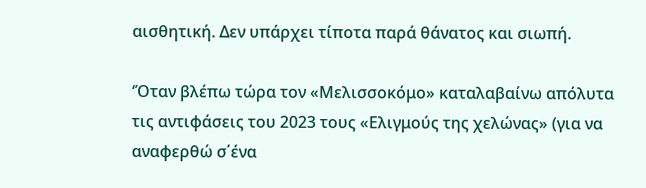αισθητική. Δεν υπάρχει τίποτα παρά θάνατος και σιωπή.

‘Όταν βλέπω τώρα τον «Μελισσοκόμο» καταλαβαίνω απόλυτα τις αντιφάσεις του 2023 τους «Ελιγμούς της χελώνας» (για να αναφερθώ σ΄ένα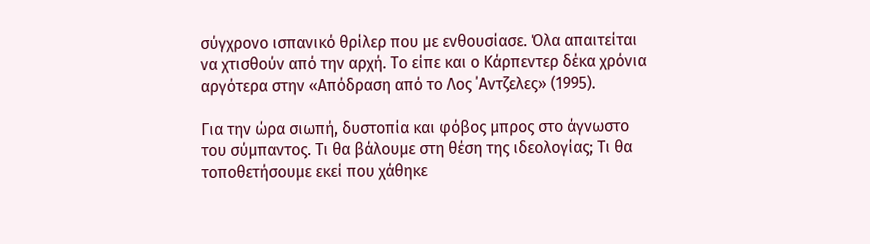σύγχρονο ισπανικό θρίλερ που με ενθουσίασε. Όλα απαιτείται να χτισθούν από την αρχή. Το είπε και ο Κάρπεντερ δέκα χρόνια αργότερα στην «Απόδραση από το Λος ΄Αντζελες» (1995).

Για την ώρα σιωπή, δυστοπία και φόβος μπρος στο άγνωστο του σύμπαντος. Τι θα βάλουμε στη θέση της ιδεολογίας; Τι θα τοποθετήσουμε εκεί που χάθηκε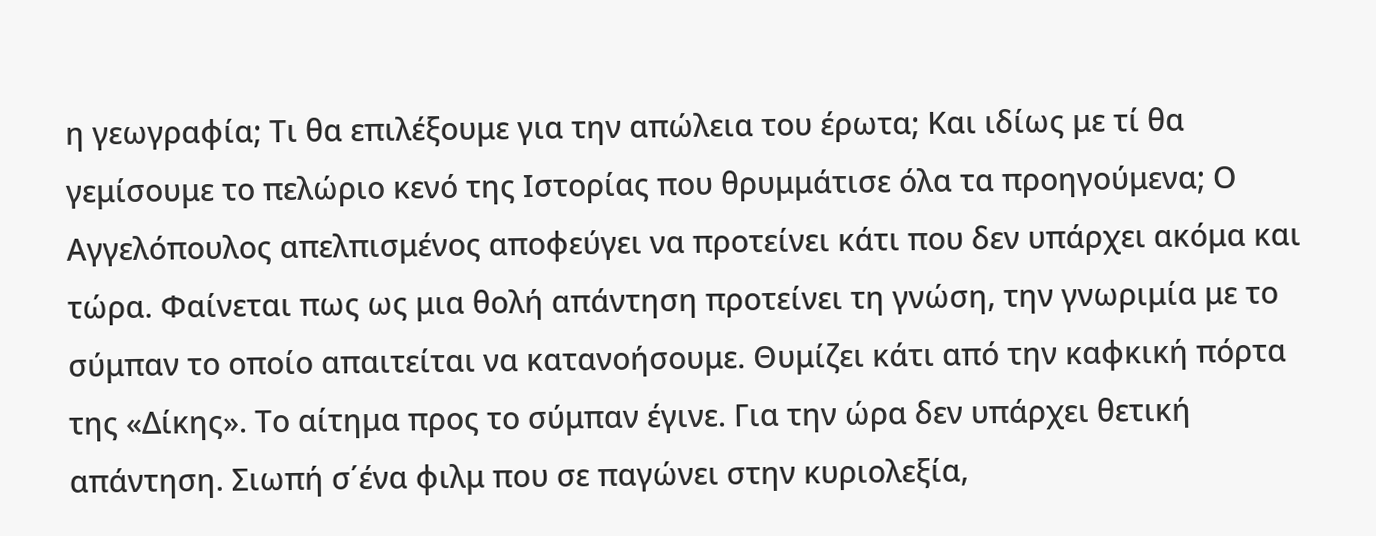η γεωγραφία; Τι θα επιλέξουμε για την απώλεια του έρωτα; Και ιδίως με τί θα γεμίσουμε το πελώριο κενό της Ιστορίας που θρυμμάτισε όλα τα προηγούμενα; Ο Αγγελόπουλος απελπισμένος αποφεύγει να προτείνει κάτι που δεν υπάρχει ακόμα και τώρα. Φαίνεται πως ως μια θολή απάντηση προτείνει τη γνώση, την γνωριμία με το σύμπαν το οποίο απαιτείται να κατανοήσουμε. Θυμίζει κάτι από την καφκική πόρτα της «Δίκης». Το αίτημα προς το σύμπαν έγινε. Για την ώρα δεν υπάρχει θετική απάντηση. Σιωπή σ΄ένα φιλμ που σε παγώνει στην κυριολεξία,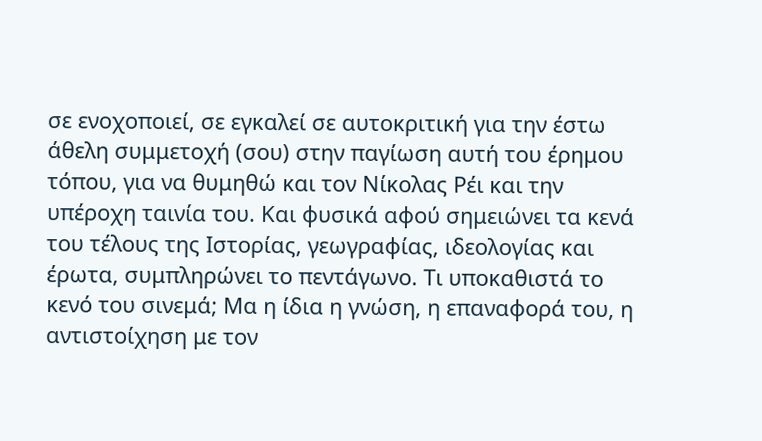σε ενοχοποιεί, σε εγκαλεί σε αυτοκριτική για την έστω άθελη συμμετοχή (σου) στην παγίωση αυτή του έρημου τόπου, για να θυμηθώ και τον Νίκολας Ρέι και την υπέροχη ταινία του. Και φυσικά αφού σημειώνει τα κενά του τέλους της Ιστορίας, γεωγραφίας, ιδεολογίας και έρωτα, συμπληρώνει το πεντάγωνο. Τι υποκαθιστά το κενό του σινεμά; Μα η ίδια η γνώση, η επαναφορά του, η αντιστοίχηση με τον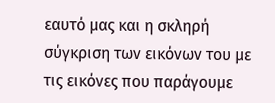εαυτό μας και η σκληρή σύγκριση των εικόνων του με τις εικόνες που παράγουμε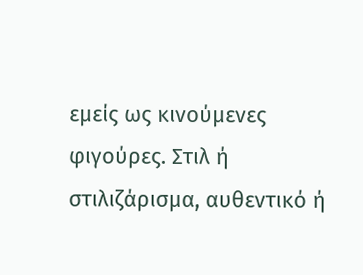εμείς ως κινούμενες φιγούρες. Στιλ ή στιλιζάρισμα, αυθεντικό ή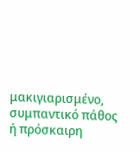μακιγιαρισμένο, συμπαντικό πάθος ή πρόσκαιρη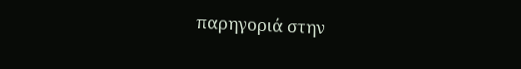παρηγοριά στην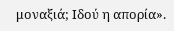μοναξιά; Ιδού η απορία».